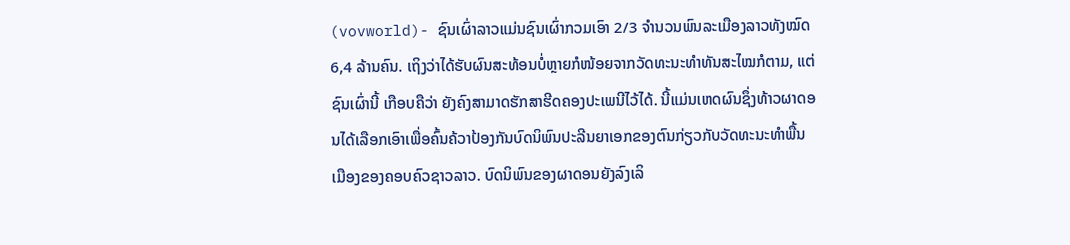(vovworld)- ຊົນເຜົ່າລາວແມ່ນຊົນເຜົ່າກວມເອົາ 2/3 ຈຳນວນພົນລະເມືອງລາວທັງໝົດ 6,4 ລ້ານຄົນ. ເຖິງວ່າໄດ້ຮັບຜົນສະທ້ອນບໍ່ຫຼາຍກໍໜ້ອຍຈາກວັດທະນະທຳທັນສະໄໝກໍຕາມ, ແຕ່ຊົນເຜົ່ານີ້ ເກືອບຄືວ່າ ຍັງຄົງສາມາດຮັກສາຮີດຄອງປະເພນີໄວ້ໄດ້. ນີ້ແມ່ນເຫດຜົນຊຶ່ງທ້າວຜາດອນໄດ້ເລືອກເອົາເພື່ອຄົ້ນຄ້ວາປ້ອງກັນບົດນິພົນປະລີນຍາເອກຂອງຕົນກ່ຽວກັບວັດທະນະທຳພື້ນເມືອງຂອງຄອບຄົວຊາວລາວ. ບົດນິພົນຂອງຜາດອນຍັງລົງເລິ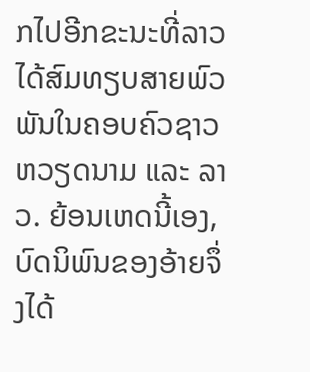ກໄປອີກຂະນະທີ່ລາວໄດ້ສົມທຽບສາຍພົວພັນໃນຄອບຄົວຊາວຫວຽດນາມ ແລະ ລາວ. ຍ້ອນເຫດນີ້ເອງ, ບົດນິພົນຂອງອ້າຍຈຶ່ງໄດ້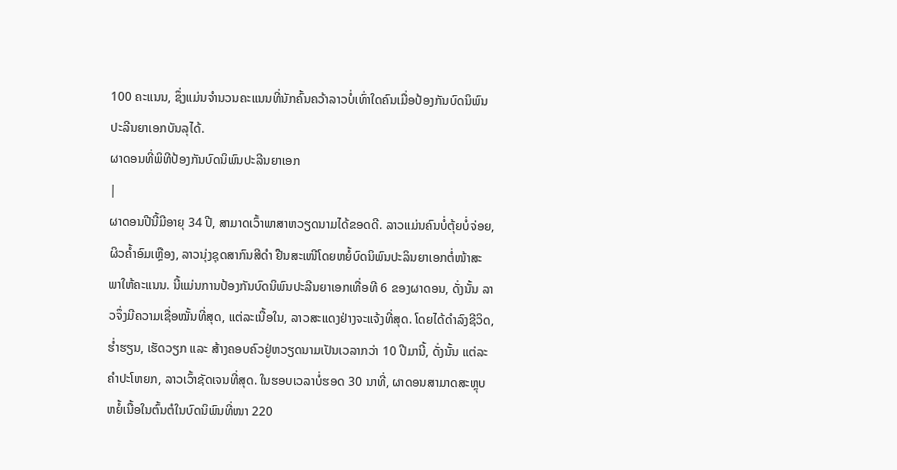100 ຄະແນນ, ຊຶ່ງແມ່ນຈຳນວນຄະແນນທີ່ນັກຄົ້ນຄວ້າລາວບໍ່ເທົ່າໃດຄົນເມື່ອປ້ອງກັນບົດນິພົນປະລີນຍາເອກບັນລຸໄດ້.
ຜາດອນທີ່ພິທີປ້ອງກັນບົດນິພົນປະລີນຍາເອກ
|
ຜາດອນປີນີ້ມີອາຍຸ 34 ປີ, ສາມາດເວົ້າພາສາຫວຽດນາມໄດ້ຂອດດີ. ລາວແມ່ນຄົນບໍ່ຕຸ້ຍບໍ່ຈ່ອຍ, ຜິວຄ້ຳອົມເຫຼືອງ, ລາວນຸ່ງຊຸດສາກົນສີດຳ ຢືນສະເໜີໂດຍຫຍໍ້ບົດນິພົນປະລິນຍາເອກຕໍ່ໜ້າສະພາໃຫ້ຄະແນນ. ນີ້ແມ່ນການປ້ອງກັນບົດນິພົນປະລີນຍາເອກເທື່ອທີ 6 ຂອງຜາດອນ, ດັ່ງນັ້ນ ລາວຈຶ່ງມີຄວາມເຊື່ອໝັ້ນທີ່ສຸດ, ແຕ່ລະເນື້ອໃນ, ລາວສະແດງຢ່າງຈະແຈ້ງທີ່ສຸດ. ໂດຍໄດ້ດຳລົງຊີວິດ, ຮ່ຳຮຽນ, ເຮັດວຽກ ແລະ ສ້າງຄອບຄົວຢູ່ຫວຽດນາມເປັນເວລາກວ່າ 10 ປີມານີ້, ດັ່ງນັ້ນ ແຕ່ລະຄຳປະໂຫຍກ, ລາວເວົ້າຊັດເຈນທີ່ສຸດ. ໃນຮອບເວລາບໍ່ຮອດ 30 ນາທີ່, ຜາດອນສາມາດສະຫຼຸບຫຍໍ້ເນື້ອໃນຕົ້ນຕໍໃນບົດນິພົນທີ່ໜາ 220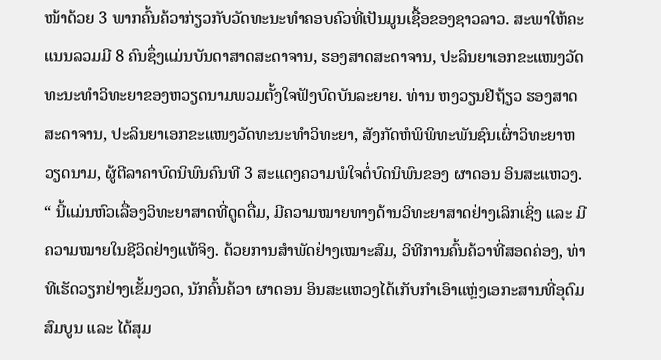ໜ້າດ້ວຍ 3 ພາກຄົ້ນຄ້ວາກ່ຽວກັບວັດທະນະທຳຄອບຄົວທີ່ເປັນມູນເຊື້ອຂອງຊາວລາວ. ສະພາໃຫ້ຄະແນນລວມມີ 8 ຄົນຊຶ່ງແມ່ນບັນດາສາດສະດາຈານ, ຮອງສາດສະດາຈານ, ປະລິນຍາເອກຂະແໜງວັດທະນະທຳວິທະຍາຂອງຫວຽດນາມພວມຕັ້ງໃຈຟັງບົດບັນລະຍາຍ. ທ່ານ ຫງວຽນຢີຖ້ຽວ ຮອງສາດສະດາຈານ, ປະລິນຍາເອກຂະແໜງວັດທະນະທຳວິທະຍາ, ສັງກັດຫໍພິພິທະພັນຊົນເຜົ່າວິທະຍາຫວຽດນາມ, ຜູ້ຕີລາຄາບົດນິພົນຄົນທີ 3 ສະແດງຄວາມພໍໃຈຕໍ່ບົດນິພົນຂອງ ຜາດອນ ອິນສະແຫວງ.
“ ນີ້ແມ່ນຫົວເລື່ອງວິທະຍາສາດທີ່ດູດດື່ມ, ມີຄວາມໝາຍທາງດ້ານວິທະຍາສາດຢ່າງເລິກເຊິ່ງ ແລະ ມີຄວາມໝາຍໃນຊີວິດຢ່າງແທ້ຈິງ. ດ້ວຍການສຳພັດຢ່າງເໝາະສົມ, ວິທີການຄົ້ນຄ້ວາທີ່ສອດຄ່ອງ, ທ່າທີເຮັດວຽກຢ່າງເຂັ້ມງວດ, ນັກຄົ້ນຄ້ວາ ຜາດອນ ອິນສະແຫວງໄດ້ເກັບກຳເອົາແຫຼ່ງເອກະສານທີ່ອຸດົມສົມບູນ ແລະ ໄດ້ສຸມ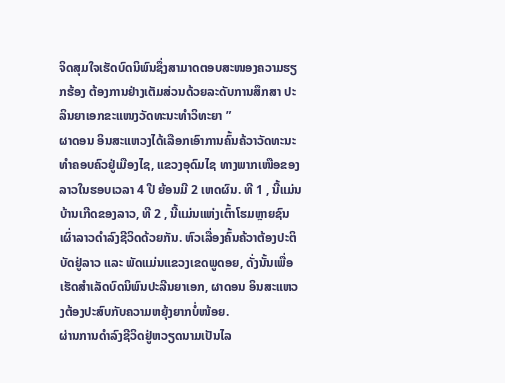ຈິດສຸມໃຈເຮັດບົດນິພົນຊຶ່ງສາມາດຕອບສະໜອງຄວາມຮຽກຮ້ອງ ຕ້ອງການຢ່າງເຕັມສ່ວນດ້ວຍລະດັບການສຶກສາ ປະລິນຍາເອກຂະແໜງວັດທະນະທຳວິທະຍາ ”
ຜາດອນ ອິນສະແຫວງໄດ້ເລືອກເອົາການຄົ້ນຄ້ວາວັດທະນະທຳຄອບຄົວຢູ່ເມືອງໄຊ, ແຂວງອຸດົມໄຊ ທາງພາກເໜືອຂອງລາວໃນຮອບເວລາ 4 ປີ ຍ້ອນມີ 2 ເຫດຜົນ. ທີ 1 , ນີ້ແມ່ນບ້ານເກີດຂອງລາວ, ທີ 2 , ນີ້ແມ່ນແຫ່ງເຕົ້າໂຮມຫຼາຍຊົນເຜົ່າລາວດຳລົງຊີວິດດ້ວຍກັນ. ຫົວເລື່ອງຄົ້ນຄ້ວາຕ້ອງປະຕິບັດຢູ່ລາວ ແລະ ພັດແມ່ນແຂວງເຂດພູດອຍ, ດັ່ງນັ້ນເພື່ອເຮັດສຳເລັດບົດນິພົນປະລີນຍາເອກ, ຜາດອນ ອິນສະແຫວງຕ້ອງປະສົບກັບຄວາມຫຍຸ້ງຍາກບໍ່ໜ້ອຍ.
ຜ່ານການດຳລົງຊີວິດຢູ່ຫວຽດນາມເປັນໄລ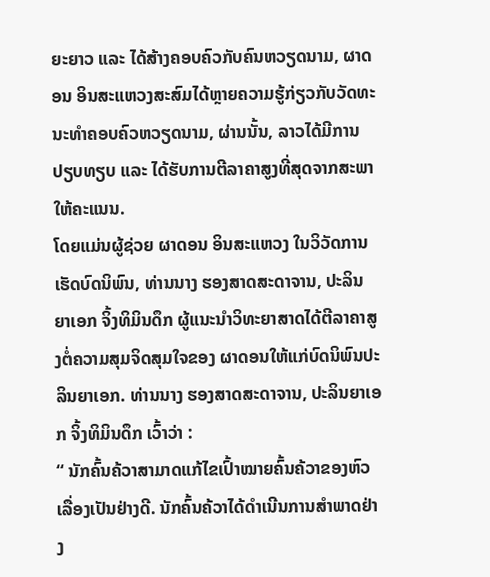ຍະຍາວ ແລະ ໄດ້ສ້າງຄອບຄົວກັບຄົນຫວຽດນາມ, ຜາດອນ ອິນສະແຫວງສະສົມໄດ້ຫຼາຍຄວາມຮູ້ກ່ຽວກັບວັດທະນະທຳຄອບຄົວຫວຽດນາມ, ຜ່ານນັ້ນ, ລາວໄດ້ມີການປຽບທຽບ ແລະ ໄດ້ຮັບການຕີລາຄາສູງທີ່ສຸດຈາກສະພາໃຫ້ຄະແນນ.
ໂດຍແມ່ນຜູ້ຊ່ວຍ ຜາດອນ ອິນສະແຫວງ ໃນວິວັດການເຮັດບົດນິພົນ, ທ່ານນາງ ຮອງສາດສະດາຈານ, ປະລິນຍາເອກ ຈິ້ງທິມິນດຶກ ຜູ້ແນະນຳວິທະຍາສາດໄດ້ຕີລາຄາສູງຕໍ່ຄວາມສຸມຈິດສຸມໃຈຂອງ ຜາດອນໃຫ້ແກ່ບົດນິພົນປະລິນຍາເອກ. ທ່ານນາງ ຮອງສາດສະດາຈານ, ປະລິນຍາເອກ ຈິ້ງທິມິນດຶກ ເວົ້າວ່າ :
“ ນັກຄົ້ນຄ້ວາສາມາດແກ້ໄຂເປົ້າໝາຍຄົ້ນຄ້ວາຂອງຫົວເລື່ອງເປັນຢ່າງດີ. ນັກຄົ້ນຄ້ວາໄດ້ດຳເນີນການສຳພາດຢ່າງ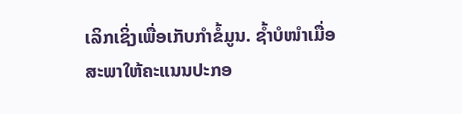ເລິກເຊິ່ງເພື່ອເກັບກຳຂໍ້ມູນ. ຊ້ຳບໍໜຳເມື່ອ ສະພາໃຫ້ຄະແນນປະກອ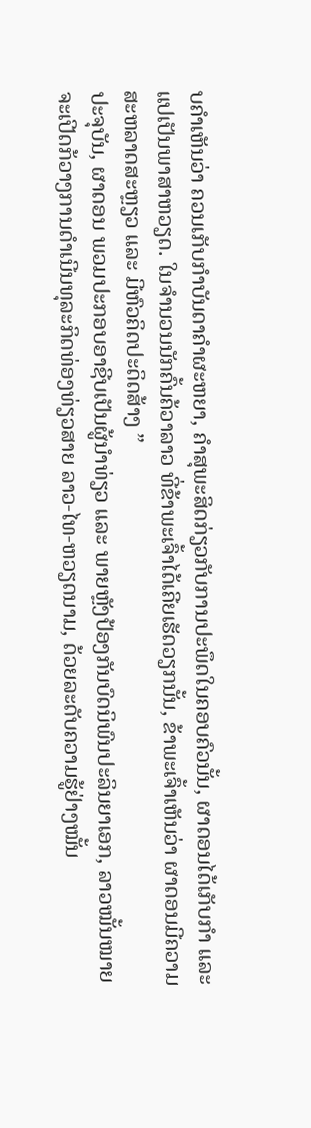ບຄຳເຫັນວ່າ ຄວນເກັບກຳບັນດາຄຳຜະຫຍາ, ຄຳສຸພະສິດກ່ຽວກັບການປະພຶດໃນຄອບຄົວນັ້ນ, ຜາດອນໄດ້ເກັບກຳ ແລະ ແປເປັນພາສາຫວຽດ. ໃນຈຳນວນນັກຄົ້ນຄ້ວາລາວ ທີ່ຂ້າພະເຈົ້າໄດ້ເຄີຍເຮັດວຽກນັ້ນ, ຂ້າພະເຈົ້າເຫັນວ່າ ຜາດອນມີຄວາມສະຫລາດສະຫຼຽວ ແລະ ມີຫົວຄິດປະດິດສ້າງ ”
ປະຈຸບັນ, ຜາດອນ ພວມປະກອບອາຊີບເປັນຜູ້ນຳທ່ຽວ ແລະ ພາຍຫຼັງປ້ອງກັນບົດນິພົນປະລິນຍາເອກ, ລາວໝັ້ນໝາຍຈະເປີດກ້ວາງການດຳເນີນທຸລະກິດທ່ອງທ່ຽວສາຍ ລາວ-ໄທ-ຫວຽດນາມ, ດ້ວຍລະດັບຄວາມຮູ້ຢ່າງໝັ້ນ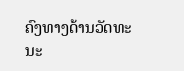ຄົງທາງດ້ານວັດທະນະ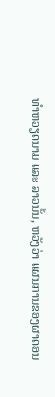ທຳຫວຽດນາມ ແລະ ລາວນັ້ນ, ຫວັງວ່າ ແຜນການຂອງຜາດອນ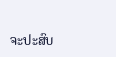ຈະປະສົບ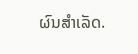ຜົນສຳເລັດ.